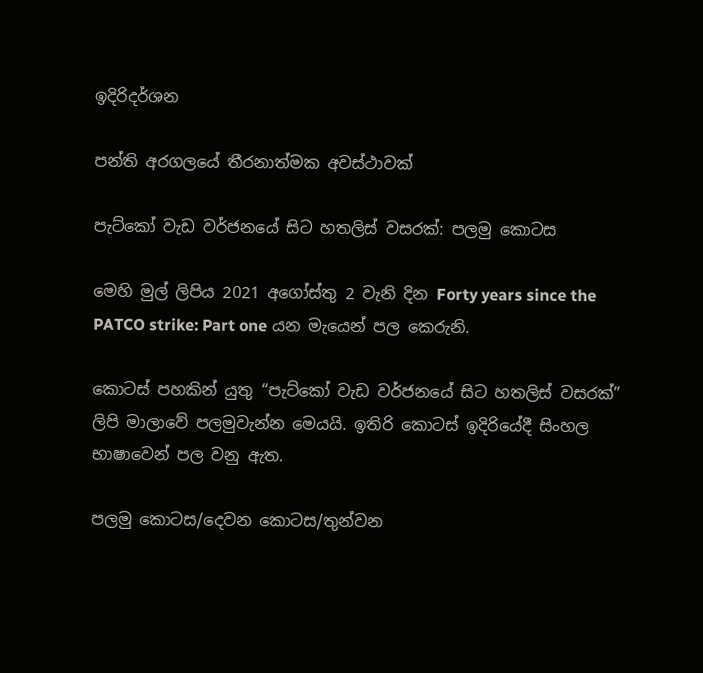ඉදිරිදර්ශන

පන්ති අරගලයේ තීරනාත්මක අවස්ථාවක්

පැට්කෝ වැඩ වර්ජනයේ සිට හතලිස් වසරක්: පලමු කොටස

මෙහි මුල් ලිපිය 2021 අගෝස්තු 2 වැනි දින Forty years since the PATCO strike: Part one යන මැයෙන් පල කෙරුනි.

කොටස් පහකින් යුතු “පැට්කෝ වැඩ වර්ජනයේ සිට හතලිස් වසරක්” ලිපි මාලාවේ පලමුවැන්න මෙයයි. ඉතිරි කොටස් ඉදිරියේදී සිංහල භාෂාවෙන් පල වනු ඇත.

පලමු කොටස/දෙවන කොටස/තුන්වන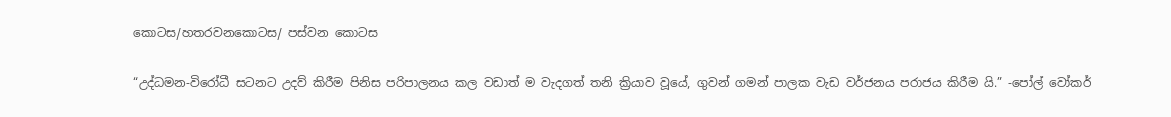කොටස/හතරවන‌කොටස/ පස්වන කොටස

“උද්ධමන-විරෝධී සටනට උදව් කිරීම පිනිස පරිපාලනය කල වඩාත් ම වැදගත් තනි ක්‍රියාව වූයේ, ගුවන් ගමන් පාලක වැඩ වර්ජනය පරාජය කිරීම යි.” -පෝල් වෝකර්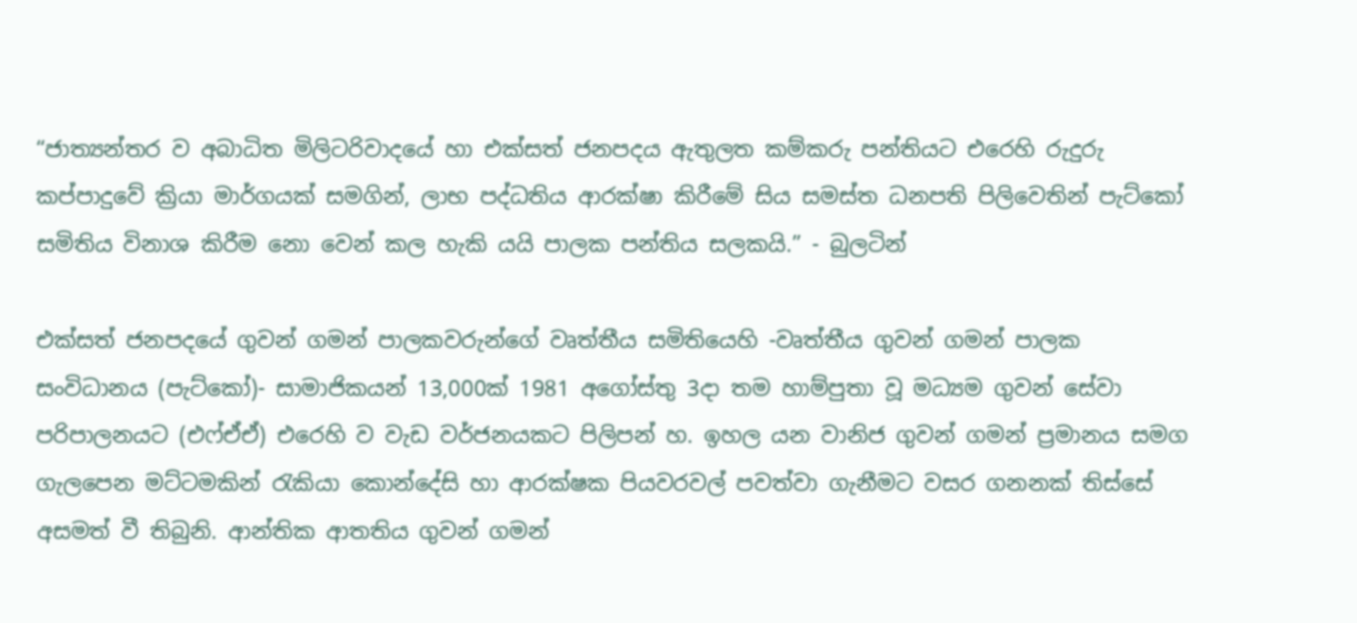“ජාත්‍යන්තර ව අබාධිත මිලිටරිවාදයේ හා එක්සත් ජනපදය ඇතුලත කම්කරු පන්තියට එරෙහි රුදුරු කප්පාදුවේ ක්‍රියා මාර්ගයක් සමගින්, ලාභ පද්ධතිය ආරක්ෂා කිරීමේ සිය සමස්ත ධනපති පිලිවෙතින් පැට්කෝ සමිතිය විනාශ කිරීම නො වෙන් කල හැකි යයි පාලක පන්තිය සලකයි.” - බුලටින්

එක්සත් ජනපදයේ ගුවන් ගමන් පාලකවරුන්ගේ වෘත්තීය සමිතියෙහි -වෘත්තීය ගුවන් ගමන් පාලක සංවිධානය (පැට්කෝ)- සාමාජිකයන් 13,000ක් 1981 අගෝස්තු 3දා තම හාම්පුතා වූ මධ්‍යම ගුවන් සේවා පරිපාලනයට (එෆ්ඒඒ) එරෙහි ව වැඩ වර්ජනයකට පිලිපන් හ. ඉහල යන වානිජ ගුවන් ගමන් ප්‍රමානය සමග ගැලපෙන මට්ටමකින් රැකියා කොන්දේසි හා ආරක්ෂක පියවරවල් පවත්වා ගැනීමට වසර ගනනක් තිස්සේ අසමත් වී තිබුනි. ආන්තික ආතතිය ගුවන් ගමන්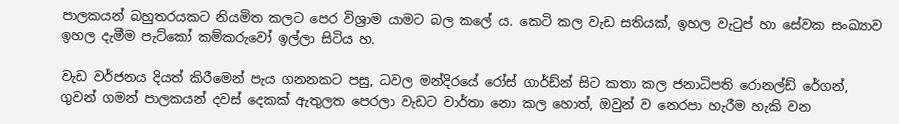පාලකයන් බහුතරයකට නියමිත කලට පෙර විශ්‍රාම යාමට බල කලේ ය. කෙටි කල වැඩ සතියක්, ඉහල වැටුප් හා සේවක සංඛ්‍යාව ඉහල දැමීම පැට්කෝ කම්කරුවෝ ඉල්ලා සිටිය හ.

වැඩ වර්ජනය දියත් කිරීමෙන් පැය ගනනකට පසු, ධවල මන්දිරයේ රෝස් ගාර්ඩ්න් සිට කතා කල ජනාධිපති රොනල්ඩ් රේගන්, ගුවන් ගමන් පාලකයන් දවස් දෙකක් ඇතුලත පෙරලා වැඩට වාර්තා නො කල හොත්, ඔවුන් ව නෙරපා හැරීම හැකි වන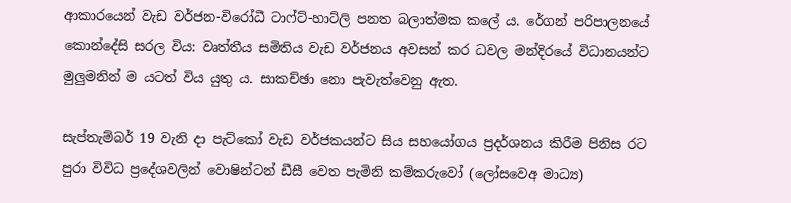ආකාරයෙන් වැඩ වර්ජන-විරෝධී ටාෆ්ට්-හාට්ලි පනත බලාත්මක කලේ ය. රේගන් පරිපාලනයේ කොන්දේසි සරල විය: වෘත්තීය සමිතිය වැඩ වර්ජනය අවසන් කර ධවල මන්දිරයේ විධානයන්ට මුලුමනින් ම යටත් විය යුතු ය. සාකච්ඡා නො පැවැත්වෙනු ඇත.

සැප්තැම්බර් 19 වැනි දා පැට්කෝ වැඩ වර්ජකයන්ට සිය සහයෝගය ප්‍රදර්ශනය කිරීම පිනිස රට පුරා විවිධ ප්‍රදේශවලින් වොෂින්ටන් ඩීසී වෙත පැමිනි කම්කරුවෝ (ලෝසවෙඅ මාධ්‍ය)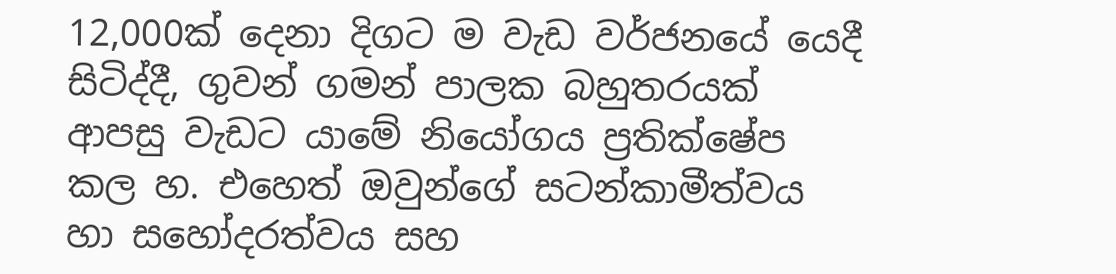12,000ක් දෙනා දිගට ම වැඩ වර්ජනයේ යෙදී සිටිද්දී, ගුවන් ගමන් පාලක බහුතරයක් ආපසු වැඩට යාමේ නියෝගය ප්‍රතික්ෂේප කල හ. එහෙත් ඔවුන්ගේ සටන්කාමීත්වය හා සහෝදරත්වය සහ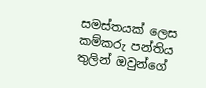සමස්තයක් ලෙස කම්කරු පන්තිය තුලින් ඔවුන්ගේ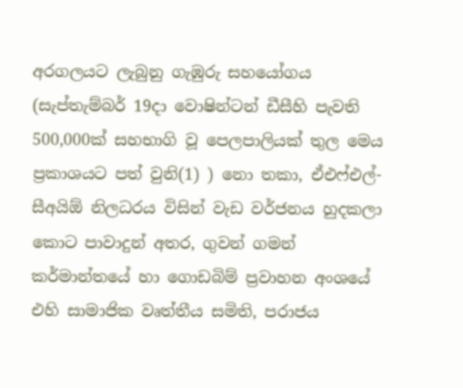අරගලයට ලැබුනු ගැඹුරු සහයෝගය (සැප්තැම්බර් 19දා වොෂින්ටන් ඩීසීහි පැවති 500,000ක් සහභාගි වූ පෙලපාලියක් තුල මෙය ප්‍රකාශයට පත් වුනි(1) ) නො තකා, ඒඑෆ්එල්-සීඅයිඕ නිලධරය විසින් වැඩ වර්ජනය හුදකලා කොට පාවාදුන් අතර, ගුවන් ගමන් කර්මාන්තයේ හා ගොඩබිම් ප්‍රවාහන අංශයේ එහි සාමාජික වෘත්තීය සමිති, පරාජය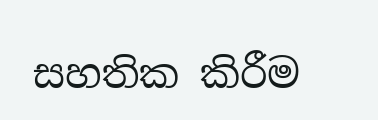සහතික කිරීම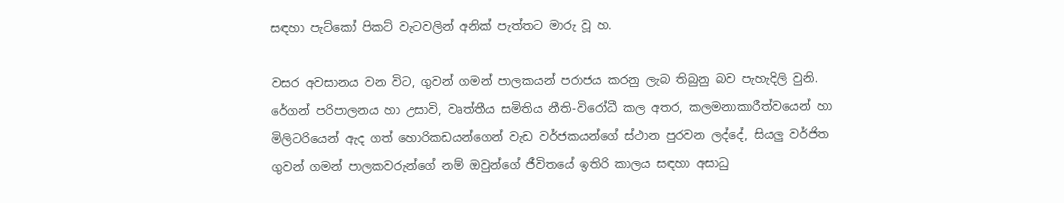සඳහා පැට්කෝ පිකට් වැටවලින් අනික් පැත්තට මාරු වූ හ.

වසර අවසානය වන විට, ගුවන් ගමන් පාලකයන් පරාජය කරනු ලැබ තිබුනු බව පැහැදිලි වුනි. රේගන් පරිපාලනය හා උසාවි, වෘත්තීය සමිතිය නීති-විරෝධී කල අතර, කලමනාකාරීත්වයෙන් හා මිලිටරියෙන් ඇද ගත් හොරිකඩයන්ගෙන් වැඩ වර්ජකයන්ගේ ස්ථාන පුරවන ලද්දේ, සියලු වර්ජිත ගුවන් ගමන් පාලකවරුන්ගේ නම් ඔවුන්ගේ ජීවිතයේ ඉතිරි කාලය සඳහා අසාධු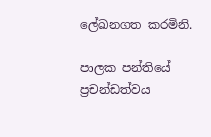ලේඛනගත කරමිනි.

පාලක පන්තියේ ප්‍රචන්ඩත්වය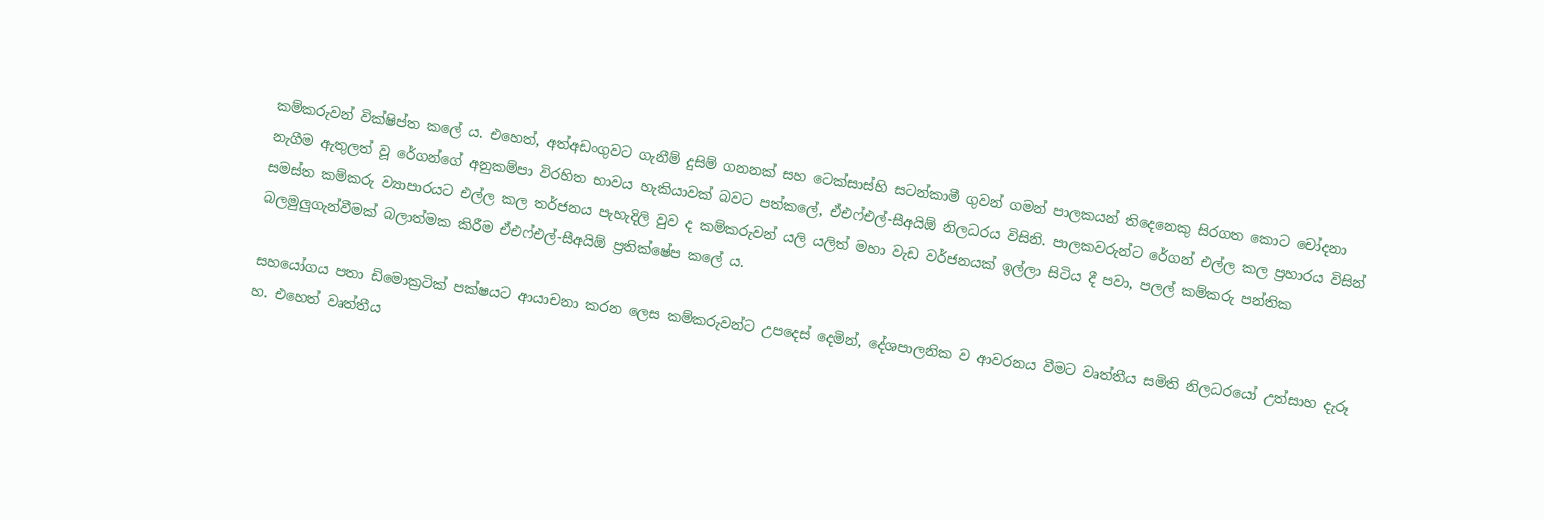කම්කරුවන් වික්ෂිප්ත කලේ ය. එහෙත්, අත්අඩංගුවට ගැනීම් දුසිම් ගනනක් සහ ටෙක්සාස්හි සටන්කාමී ගුවන් ගමන් පාලකයන් තිදෙනෙකු සිරගත කොට චෝදනා නැගීම ඇතුලත් වූ රේගන්ගේ අනුකම්පා විරහිත භාවය හැකියාවක් බවට පත්කලේ, ඒඑෆ්එල්-සීඅයිඕ නිලධරය විසිනි. පාලකවරුන්ට රේගන් එල්ල කල ප්‍රහාරය විසින් සමස්ත කම්කරු ව්‍යාපාරයට එල්ල කල තර්ජනය පැහැදිලි වුව ද කම්කරුවන් යලි යලිත් මහා වැඩ වර්ජනයක් ඉල්ලා සිටිය දී පවා, පලල් කම්කරු පන්තික බලමුලුගැන්වීමක් බලාත්මක කිරීම ඒඑෆ්එල්-සීඅයිඕ ප්‍රතික්ෂේප කලේ ය.

සහයෝගය පතා ඩිමොක්‍රටික් පක්ෂයට ආයාචනා කරන ලෙස කම්කරුවන්ට උපදෙස් දෙමින්, දේශපාලනික ව ආවරනය වීමට වෘත්තීය සමිති නිලධරයෝ උත්සාහ දැරූ හ. එහෙත් වෘත්තීය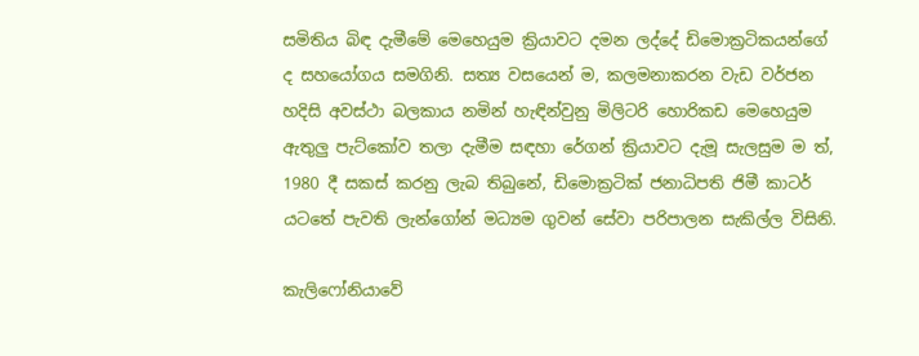සමිතිය බිඳ දැමීමේ මෙහෙයුම ක්‍රියාවට දමන ලද්දේ ඩිමොක්‍රටිකයන්ගේ ද සහයෝගය සමගිනි. සත්‍ය වසයෙන් ම, කලමනාකරන වැඩ වර්ජන හදිසි අවස්ථා බලකාය නමින් හැඳින්වුනු මිලිටරි හොරිකඩ මෙහෙයුම ඇතුලු පැට්කෝව තලා දැමීම සඳහා රේගන් ක්‍රියාවට දැමූ සැලසුම ම ත්, 1980 දී සකස් කරනු ලැබ තිබුනේ, ඩිමොක්‍රටික් ජනාධිපති ජිමී කාටර් යටතේ පැවති ලැන්ගෝන් මධ්‍යම ගුවන් සේවා පරිපාලන සැකිල්ල විසිනි.

කැලිෆෝනියාවේ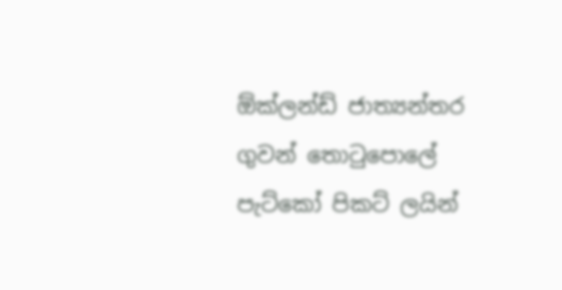ඕක්ලන්ඩ් ජාත්‍යන්තර ගුවන් තොටුපොලේ පැට්කෝ පිකට් ලයින්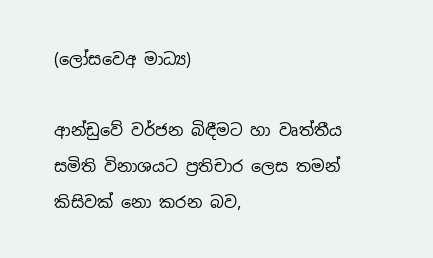(ලෝසවෙඅ මාධ්‍ය)

ආන්ඩුවේ වර්ජන බිඳීමට හා වෘත්තීය සමිති විනාශයට ප්‍රතිචාර ලෙස තමන් කිසිවක් නො කරන බව,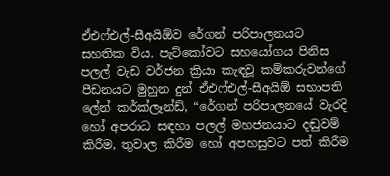ඒඑෆ්එල්-සීඅයිඕව රේගන් පරිපාලනයට සහතික විය. පැට්කෝවට සහයෝගය පිනිස පලල් වැඩ වර්ජන ක්‍රියා කැඳවූ කම්කරුවන්ගේ පීඩනයට මුහුන දුන් ඒඑෆ්එල්-සීඅයිඕ සභාපති ලේන් කර්ක්ලෑන්ඩ්, “රේගන් පරිපාලනයේ වැරදි හෝ අපරාධ සඳහා පලල් මහජනයාට දඬුවම් කිරීම, තුවාල කිරීම හෝ අපහසුවට පත් කිරීම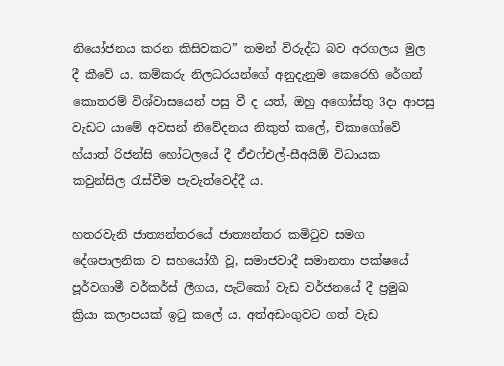නියෝජනය කරන කිසිවකට” තමන් විරුද්ධ බව අරගලය මුල දී කීවේ ය. කම්කරු නිලධරයන්ගේ අනුදැනුම කෙරෙහි රේගන් කොතරම් විශ්වාසයෙන් පසු වී ද යත්, ඔහු අගෝස්තු 3දා ආපසු වැඩට යාමේ අවසන් නිවේදනය නිකුත් කලේ, චිකාගෝවේ හ්යාත් රිජන්සි හෝටලයේ දී ඒඑෆ්එල්-සීඅයිඕ විධායක කවුන්සිල රැස්වීම පැවැත්වෙද්දී ය.

හතරවැනි ජාත්‍යන්තරයේ ජාත්‍යන්තර කමිටුව සමග දේශපාලනික ව සහයෝගී වූ, සමාජවාදී සමානතා පක්ෂයේ පූර්වගාමී වර්කර්ස් ලීගය, පැට්කෝ වැඩ වර්ජනයේ දී ප්‍රමුඛ ක්‍රියා කලාපයක් ඉටු කලේ ය. අත්අඩංගුවට ගත් වැඩ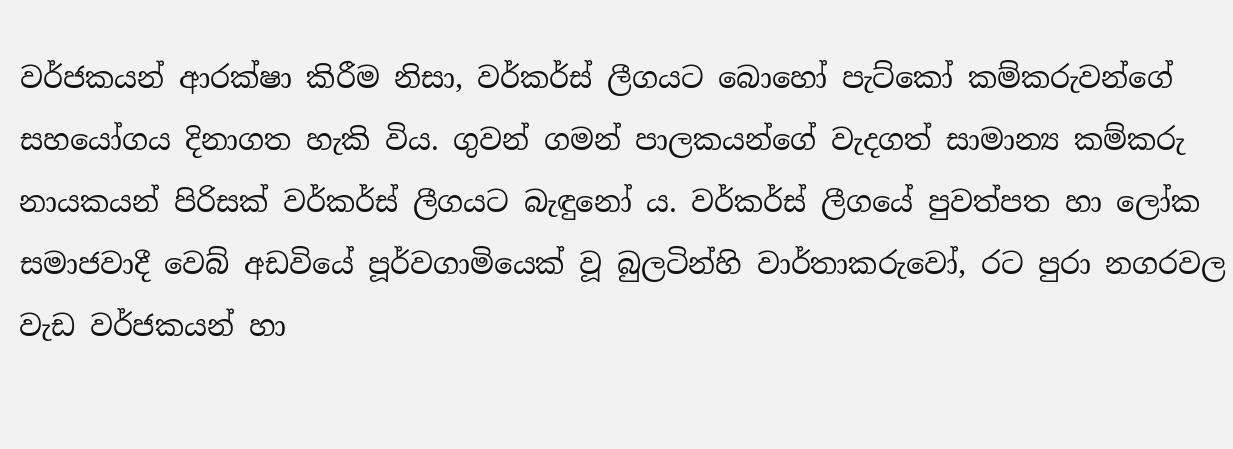වර්ජකයන් ආරක්ෂා කිරීම නිසා, වර්කර්ස් ලීගයට බොහෝ පැට්කෝ කම්කරුවන්ගේ සහයෝගය දිනාගත හැකි විය. ගුවන් ගමන් පාලකයන්ගේ වැදගත් සාමාන්‍ය කම්කරු නායකයන් පිරිසක් වර්කර්ස් ලීගයට බැඳුනෝ ය. වර්කර්ස් ලීගයේ පුවත්පත හා ලෝක සමාජවාදී වෙබ් අඩවියේ පූර්වගාමියෙක් වූ බුලටින්හි වාර්තාකරුවෝ, රට පුරා නගරවල වැඩ වර්ජකයන් හා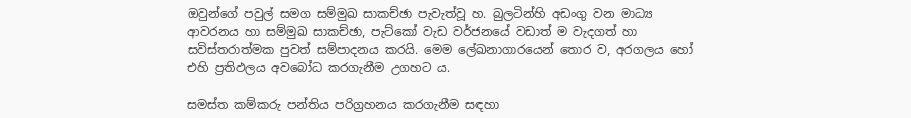ඔවුන්ගේ පවුල් සමග සම්මුඛ සාකච්ඡා පැවැත්වූ හ. බුලටින්හි අඩංගු වන මාධ්‍ය ආවරනය හා සම්මුඛ සාකච්ඡා, පැට්කෝ වැඩ වර්ජනයේ වඩාත් ම වැදගත් හා සවිස්තරාත්මක පුවත් සම්පාදනය කරයි. මෙම ලේඛනාගාරයෙන් තොර ව, අරගලය හෝ එහි ප්‍රතිඵලය අවබෝධ කරගැනීම උගහට ය.

සමස්ත කම්කරු පන්තිය පරිග්‍රහනය කරගැනීම සඳහා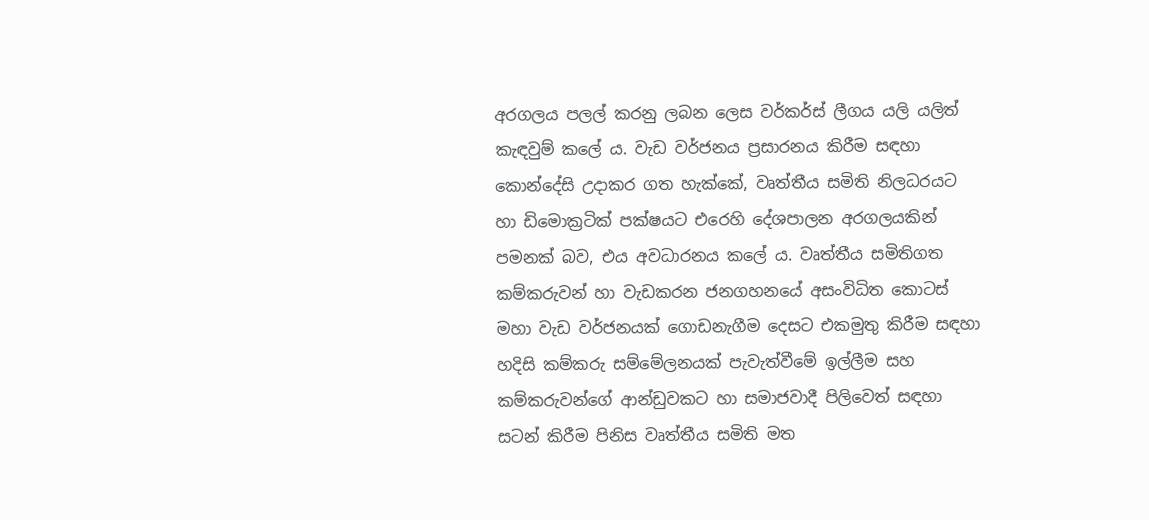අරගලය පලල් කරනු ලබන ලෙස වර්කර්ස් ලීගය යලි යලිත් කැඳවුම් කලේ ය. වැඩ වර්ජනය ප්‍රසාරනය කිරීම සඳහා කොන්දේසි උදාකර ගත හැක්කේ, වෘත්තීය සමිති නිලධරයට හා ඩිමොක්‍රටික් පක්ෂයට එරෙහි දේශපාලන අරගලයකින් පමනක් බව, එය අවධාරනය කලේ ය. වෘත්තීය සමිතිගත කම්කරුවන් හා වැඩකරන ජනගහනයේ අසංවිධිත කොටස් මහා වැඩ වර්ජනයක් ගොඩනැගීම දෙසට එකමුතු කිරීම සඳහා හදිසි කම්කරු සම්මේලනයක් පැවැත්වීමේ ඉල්ලීම සහ කම්කරුවන්ගේ ආන්ඩුවකට හා සමාජවාදී පිලිවෙත් සඳහා සටන් කිරීම පිනිස වෘත්තීය සමිති මත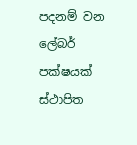පදනම් වන ලේබර් පක්ෂයක් ස්ථාපිත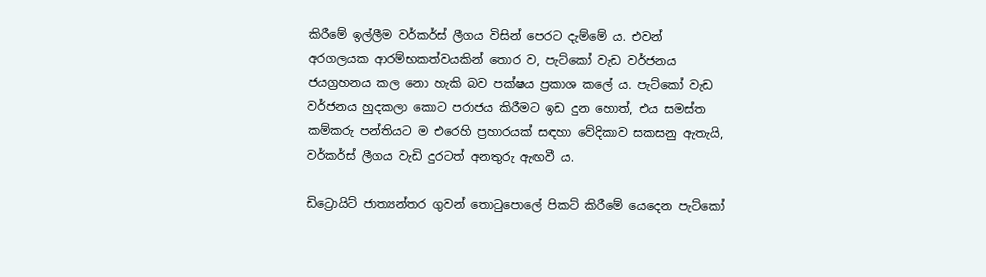කිරීමේ ඉල්ලීම වර්කර්ස් ලීගය විසින් පෙරට දැම්මේ ය. එවන් අරගලයක ආරම්භකත්වයකින් තොර ව, පැට්කෝ වැඩ වර්ජනය ජයග්‍රහනය කල නො හැකි බව පක්ෂය ප්‍රකාශ කලේ ය. පැට්කෝ වැඩ වර්ජනය හුදකලා කොට පරාජය කිරීමට ඉඩ දුන හොත්, එය සමස්ත කම්කරු පන්තියට ම එරෙහි ප්‍රහාරයක් සඳහා වේදිකාව සකසනු ඇතැයි, වර්කර්ස් ලීගය වැඩි දුරටත් අනතුරු ඇඟවී ය.

ඩිට්‍රොයිට් ජාත්‍යන්තර ගුවන් තොටුපොලේ පිකට් කිරීමේ යෙදෙන පැට්කෝ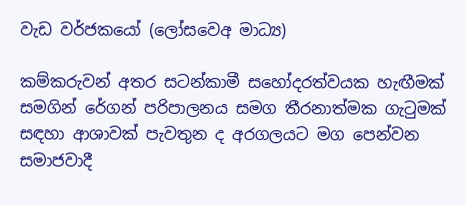වැඩ වර්ජකයෝ (ලෝසවෙඅ මාධ්‍ය)

කම්කරුවන් අතර සටන්කාමී සහෝදරත්වයක හැඟීමක් සමගින් රේගන් පරිපාලනය සමග තීරනාත්මක ගැටුමක් සඳහා ආශාවක් පැවතුන ද අරගලයට මග පෙන්වන සමාජවාදී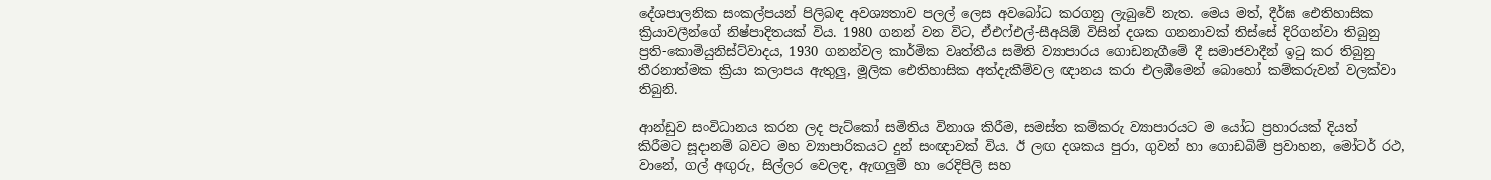දේශපාලනික සංකල්පයන් පිලිබඳ අවශ්‍යතාව පලල් ලෙස අවබෝධ කරගනු ලැබුවේ නැත. මෙය මත්, දීර්ඝ ඓතිහාසික ක්‍රියාවලීන්ගේ නිෂ්පාදිතයක් විය. 1980 ගනන් වන විට, ඒඑෆ්එල්-සීඅයිඕ විසින් දශක ගනනාවක් තිස්සේ දිරිගන්වා තිබුනු ප්‍රති-කොමියුනිස්ට්වාදය, 1930 ගනන්වල කාර්මික වෘත්තීය සමිති ව්‍යාපාරය ගොඩනැගීමේ දී සමාජවාදීන් ඉටු කර තිබුනු තීරනාත්මක ක්‍රියා කලාපය ඇතුලු, මූලික ඓතිහාසික අත්දැකීම්වල ඥානය කරා එලඹීමෙන් බොහෝ කම්කරුවන් වලක්වා තිබුනි.

ආන්ඩුව සංවිධානය කරන ලද පැට්කෝ සමිතිය විනාශ කිරීම, සමස්ත කම්කරු ව්‍යාපාරයට ම යෝධ ප්‍රහාරයක් දියත් කිරීමට සූදානම් බවට මහ ව්‍යාපාරිකයට දුන් සංඥාවක් විය. ඊ ලඟ දශකය පුරා, ගුවන් හා ගොඩබිම් ප්‍රවාහන, මෝටර් රථ, වානේ, ගල් අඟුරු, සිල්ලර වෙලඳ, ඇඟලුම් හා රෙදිපිලි සහ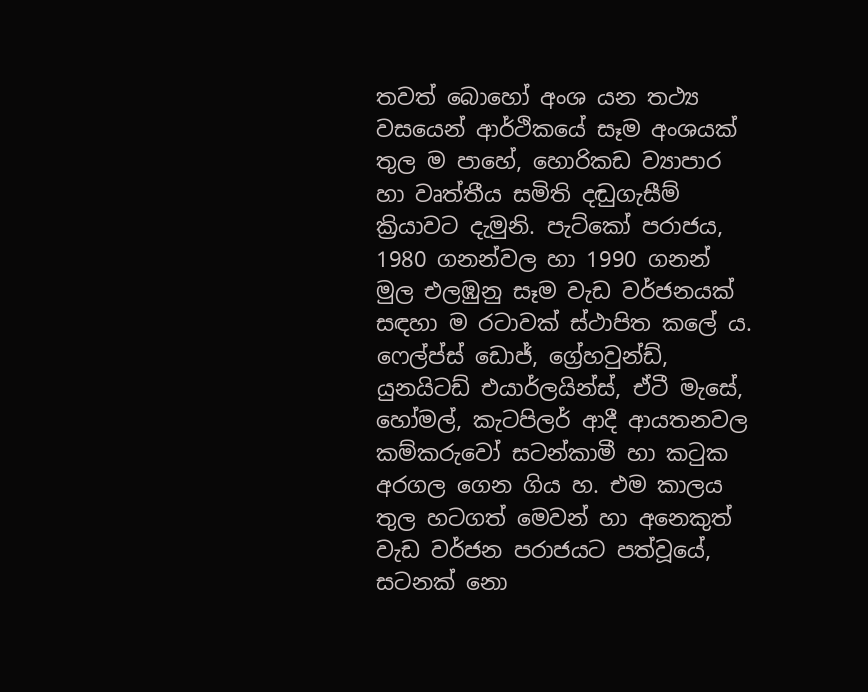තවත් බොහෝ අංශ යන තථ්‍ය වසයෙන් ආර්ථිකයේ සෑම අංශයක් තුල ම පාහේ, හොරිකඩ ව්‍යාපාර හා වෘත්තීය සමිති දඬුගැසීම් ක්‍රියාවට දැමුනි. පැට්කෝ පරාජය, 1980 ගනන්වල හා 1990 ගනන් මුල එලඹුනු සෑම වැඩ වර්ජනයක් සඳහා ම රටාවක් ස්ථාපිත කලේ ය. ෆෙල්ප්ස් ඩොජ්, ග්‍රේහවුන්ඩ්, යුනයිටඩ් එයාර්ලයින්ස්, ඒටී මැසේ, හෝමල්, කැටපිලර් ආදී ආයතනවල කම්කරුවෝ සටන්කාමී හා කටුක අරගල ගෙන ගිය හ. එම කාලය තුල හටගත් මෙවන් හා අනෙකුත් වැඩ වර්ජන පරාජයට පත්වූයේ, සටනක් නො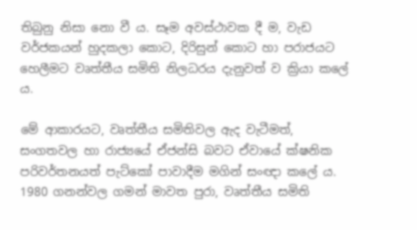තිබුනු නිසා නො වී ය. සෑම අවස්ථාවක දී ම, වැඩ වර්ජකයන් හුදකලා කොට, දිරිසුන් කොට හා පරාජයට හෙලීමට වෘත්තීය සමිති නිලධරය දැනුවත් ව ක්‍රියා කලේ ය.

මේ ආකාරයට, වෘත්තීය සමිතිවල ඇද වැටීමත්, සංගතවල හා රාජ්‍යයේ ඒජන්සි බවට ඒවායේ ක්ෂනික පරිවර්තනයත් පැට්කෝ පාවාදීම මගින් සංඥා කලේ ය. 1980 ගනන්වල ගමන් මාවත පුරා, වෘත්තීය සමිති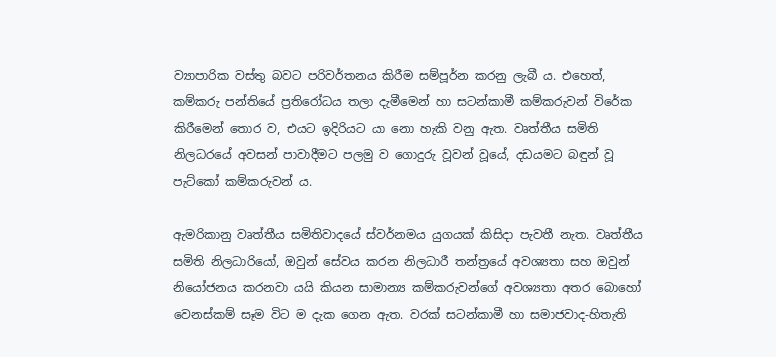ව්‍යාපාරික වස්තු බවට පරිවර්තනය කිරීම සම්පූර්න කරනු ලැබී ය. එහෙත්, කම්කරු පන්තියේ ප්‍රතිරෝධය තලා දැමීමෙන් හා සටන්කාමී කම්කරුවන් විරේක කිරීමෙන් තොර ව, එයට ඉදිරියට යා නො හැකි වනු ඇත. වෘත්තීය සමිති නිලධරයේ අවසන් පාවාදීමට පලමු ව ගොදුරු වූවන් වූයේ, දඩයමට බඳුන් වූ පැට්කෝ කම්කරුවන් ය.

ඇමරිකානු වෘත්තීය සමිතිවාදයේ ස්වර්නමය යුගයක් කිසිදා පැවතී නැත. වෘත්තීය සමිති නිලධාරියෝ, ඔවුන් සේවය කරන නිලධාරී තන්ත්‍රයේ අවශ්‍යතා සහ ඔවුන් නියෝජනය කරනවා යයි කියන සාමාන්‍ය කම්කරුවන්ගේ අවශ්‍යතා අතර බොහෝ වෙනස්කම් සෑම විට ම දැක ගෙන ඇත. වරක් සටන්කාමී හා සමාජවාද-හිතැති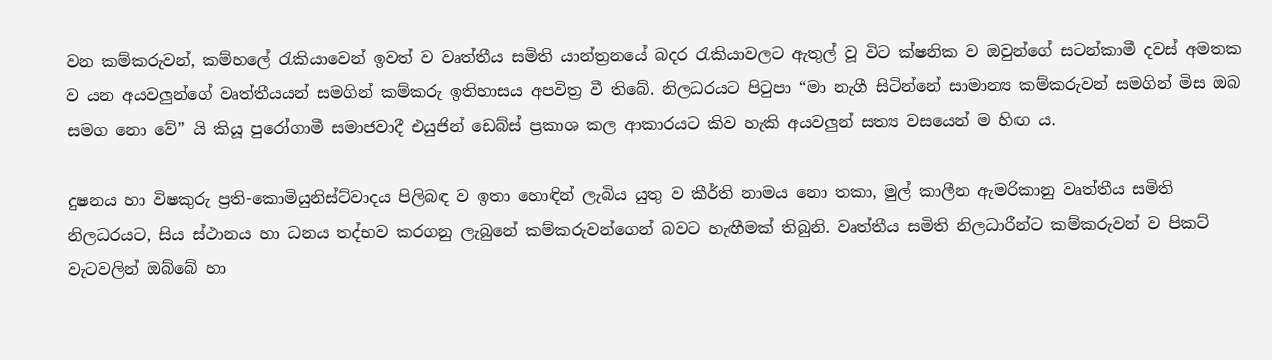වන කම්කරුවන්, කම්හලේ රැකියාවෙන් ඉවත් ව වෘත්තීය සමිති යාන්ත්‍රනයේ බදර රැකියාවලට ඇතුල් වූ විට ක්ෂනික ව ඔවුන්ගේ සටන්කාමී දවස් අමතක ව යන අයවලුන්ගේ වෘත්තීයයන් සමගින් කම්කරු ඉතිහාසය අපවිත්‍ර වී තිබේ. නිලධරයට පිටුපා “මා නැගී සිටින්නේ සාමාන්‍ය කම්කරුවන් සමගින් මිස ඔබ සමග නො වේ” යි කියූ පුරෝගාමී සමාජවාදී එයුජින් ඩෙබ්ස් ප්‍රකාශ කල ආකාරයට කිව හැකි අයවලුන් සත්‍ය වසයෙන් ම හිඟ ය.

දුෂනය හා විෂකුරු ප්‍රති-කොමියුනිස්ට්වාදය පිලිබඳ ව ඉතා හොඳින් ලැබිය යුතු ව කීර්ති නාමය නො තකා, මුල් කාලීන ඇමරිකානු වෘත්තීය සමිති නිලධරයට, සිය ස්ථානය හා ධනය තද්භව කරගනු ලැබුනේ කම්කරුවන්ගෙන් බවට හැඟීමක් තිබුනි. වෘත්තීය සමිති නිලධාරීන්ට කම්කරුවන් ව පිකට් වැටවලින් ඔබ්බේ හා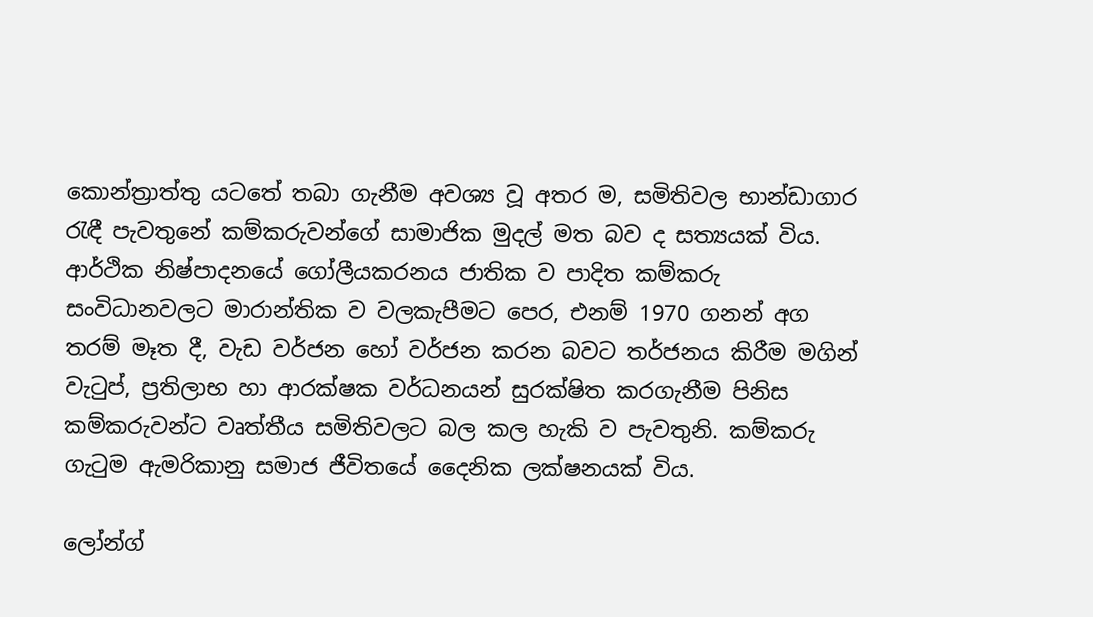කොන්ත්‍රාත්තු යටතේ තබා ගැනීම අවශ්‍ය වූ අතර ම, සමිතිවල භාන්ඩාගාර රැඳී පැවතුනේ කම්කරුවන්ගේ සාමාජික මුදල් මත බව ද සත්‍යයක් විය. ආර්ථික නිෂ්පාදනයේ ගෝලීයකරනය ජාතික ව පාදිත කම්කරු සංවිධානවලට මාරාන්තික ව වලකැපීමට පෙර, එනම් 1970 ගනන් අග තරම් මෑත දී, වැඩ වර්ජන හෝ වර්ජන කරන බවට තර්ජනය කිරීම මගින් වැටුප්, ප්‍රතිලාභ හා ආරක්ෂක වර්ධනයන් සුරක්ෂිත කරගැනීම පිනිස කම්කරුවන්ට වෘත්තීය සමිතිවලට බල කල හැකි ව පැවතුනි. කම්කරු ගැටුම ඇමරිකානු සමාජ ජීවිතයේ දෛනික ලක්ෂනයක් විය.

ලෝන්ග්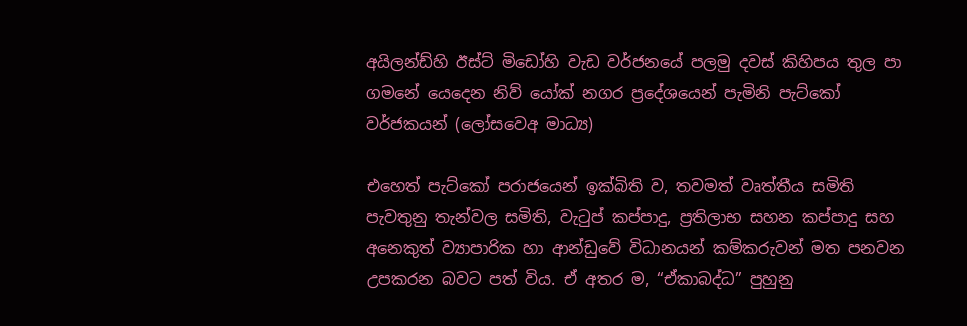අයිලන්ඩ්හි ඊස්ට් මිඩෝහි වැඩ වර්ජනයේ පලමු දවස් කිහිපය තුල පා ගමනේ යෙදෙන නිව් යෝක් නගර ප්‍රදේශයෙන් පැමිනි පැට්කෝ වර්ජකයන් (ලෝසවෙඅ මාධ්‍ය)

එහෙත් පැට්කෝ පරාජයෙන් ඉක්බිති ව, තවමත් වෘත්තීය සමිති පැවතුනු තැන්වල සමිති, වැටුප් කප්පාදු, ප්‍රතිලාභ සහන කප්පාදු සහ අනෙකුත් ව්‍යාපාරික හා ආන්ඩුවේ විධානයන් කම්කරුවන් මත පනවන උපකරන බවට පත් විය. ඒ අතර ම, “ඒකාබද්ධ” පුහුනු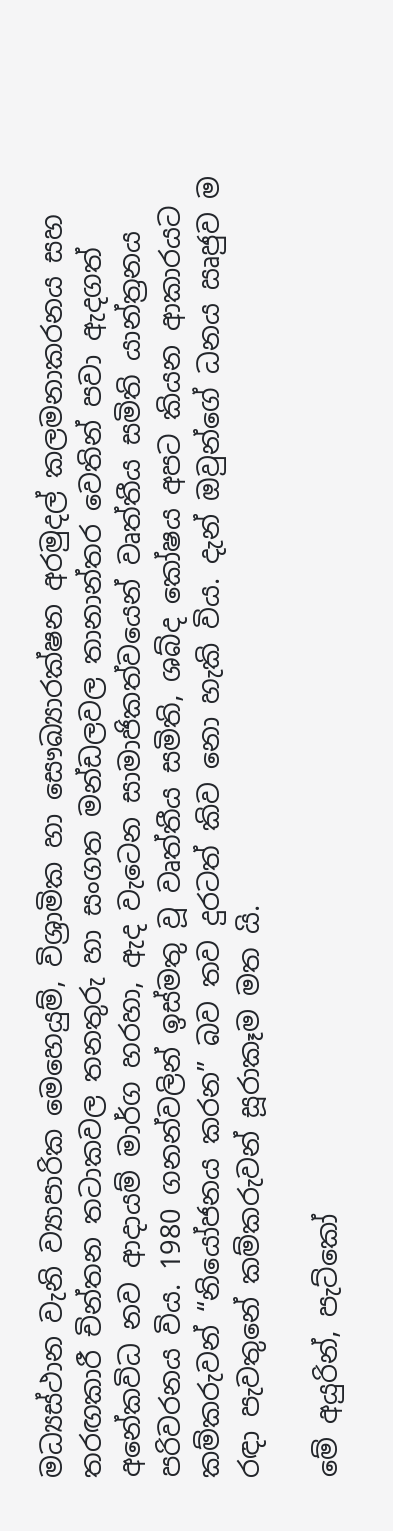මධ්‍යස්ථාන වැනි ව්‍යාපාරික මෙහෙයුම්, විශ්‍රාමික හා සෞඛ්‍යාරක්ෂන අරමුදල් කලමනාකරනය සහ තරඟකාරී චින්තන තටාකවල තනතුරු හා සංගත මන්ඩලවල තානාන්තර වෙතින් පවා ඇදගත් අනේකවිධ නව ආදායම් මාර්ග හරහා, ඇද වැටෙන සාමාජිකත්වයෙන් වෘත්තීය සමිති යාන්ත්‍රනය පරිවරනය විය. 1980 ගනන්වලින් ඉස්මතු වූ වෘත්තීය සමිති, ශබ්ද කෝෂය අපට කියන ආකාරයට කම්කරුවන් “නියෝජනය කරන” බව තව දුරටත් කිව නො හැකි විය. දැන් ඔවුන්ගේ ධනය ඍජුව ම රඳා පැවතුනේ කම්කරුවන් සූරාකෑම මත යි.

මේ අයුරින්, පැට්කෝ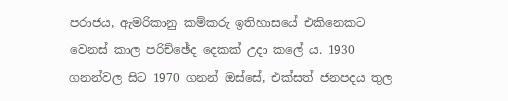පරාජය, ඇමරිකානු කම්කරු ඉතිහාසයේ එකිනෙකට වෙනස් කාල පරිච්ඡේද දෙකක් උදා කලේ ය. 1930 ගනන්වල සිට 1970 ගනන් ඔස්සේ, එක්සත් ජනපදය තුල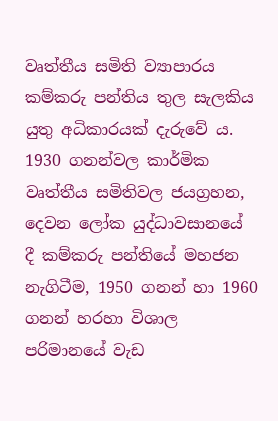වෘත්තීය සමිති ව්‍යාපාරය කම්කරු පන්තිය තුල සැලකිය යුතු අධිකාරයක් දැරුවේ ය. 1930 ගනන්වල කාර්මික වෘත්තීය සමිතිවල ජයග්‍රහන, දෙවන ලෝක යුද්ධාවසානයේ දී කම්කරු පන්තියේ මහජන නැගිටීම, 1950 ගනන් හා 1960 ගනන් හරහා විශාල පරිමානයේ වැඩ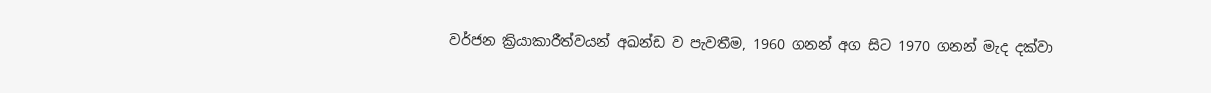වර්ජන ක්‍රියාකාරීත්වයන් අඛන්ඩ ව පැවතීම, 1960 ගනන් අග සිට 1970 ගනන් මැද දක්වා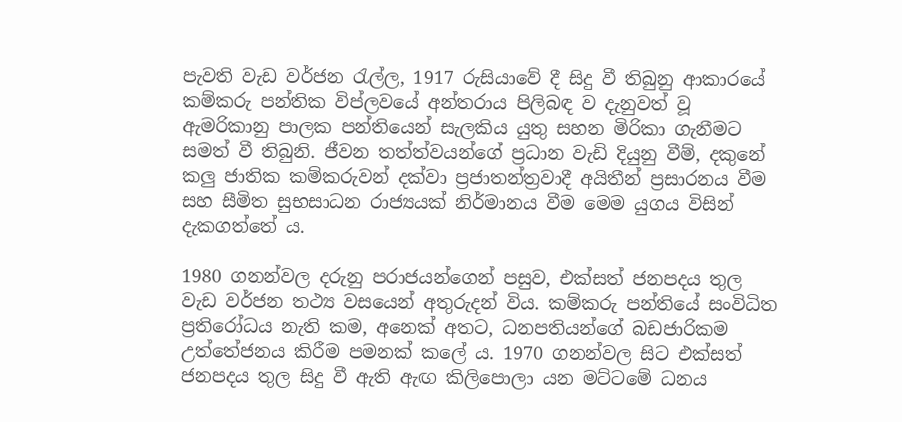පැවති වැඩ වර්ජන රැල්ල, 1917 රුසියාවේ දී සිදු වී තිබුනු ආකාරයේ කම්කරු පන්තික විප්ලවයේ අන්තරාය පිලිබඳ ව දැනුවත් වූ ඇමරිකානු පාලක පන්තියෙන් සැලකිය යුතු සහන මිරිකා ගැනීමට සමත් වී තිබුනි. ජීවන තත්ත්වයන්ගේ ප්‍රධාන වැඩි දියුනු වීම්, දකුනේ කලු ජාතික කම්කරුවන් දක්වා ප්‍රජාතන්ත්‍රවාදී අයිතීන් ප්‍රසාරනය වීම සහ සීමිත සුභසාධන රාජ්‍යයක් නිර්මානය වීම මෙම යුගය විසින් දැකගත්තේ ය.

1980 ගනන්වල දරුනු පරාජයන්ගෙන් පසුව, එක්සත් ජනපදය තුල වැඩ වර්ජන තථ්‍ය වසයෙන් අතුරුදන් විය. කම්කරු පන්තියේ සංවිධිත ප්‍රතිරෝධය නැති කම, අනෙක් අතට, ධනපතියන්ගේ බඩජාරිකම උත්තේජනය කිරීම පමනක් කලේ ය. 1970 ගනන්වල සිට එක්සත් ජනපදය තුල සිදු වී ඇති ඇඟ කිලිපොලා යන මට්ටමේ ධනය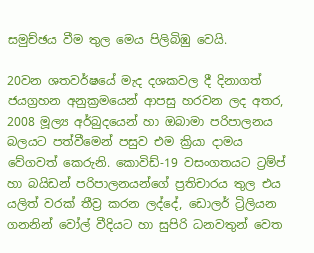සමුච්ඡය වීම තුල මෙය පිලිබිඹු වෙයි.

20වන ශතවර්ෂයේ මැද දශකවල දී දිනාගත් ජයග්‍රහන අනුක්‍රමයෙන් ආපසු හරවන ලද අතර, 2008 මූල්‍ය අර්බුදයෙන් හා ඔබාමා පරිපාලනය බලයට පත්වීමෙන් පසුව එම ක්‍රියා දාමය වේගවත් කෙරුනි. කොවිඩ්-19 වසංගතයට ට්‍රම්ප් හා බයිඩන් පරිපාලනයන්ගේ ප්‍රතිචාරය තුල එය යලිත් වරක් තීව්‍ර කරන ලද්දේ, ඩොලර් ට්‍රිලියන ගනනින් වෝල් වීදියට හා සුපිරි ධනවතුන් වෙත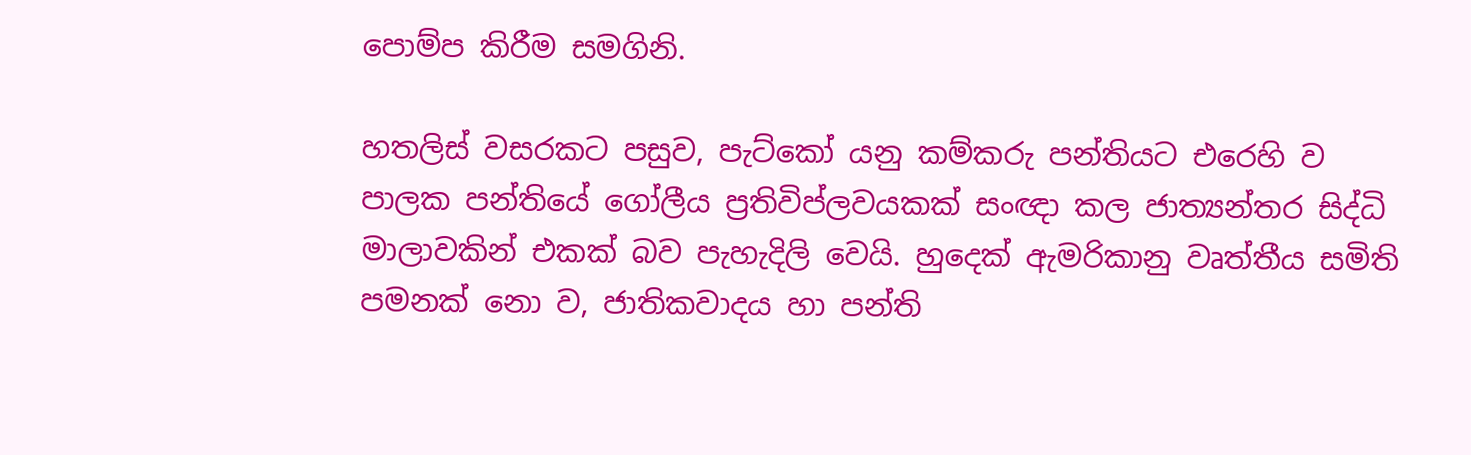පොම්ප කිරීම සමගිනි.

හතලිස් වසරකට පසුව, පැට්කෝ යනු කම්කරු පන්තියට එරෙහි ව පාලක පන්තියේ ගෝලීය ප්‍රතිවිප්ලවයකක් සංඥා කල ජාත්‍යන්තර සිද්ධි මාලාවකින් එකක් බව පැහැදිලි වෙයි. හුදෙක් ඇමරිකානු වෘත්තීය සමිති පමනක් නො ව, ජාතිකවාදය හා පන්ති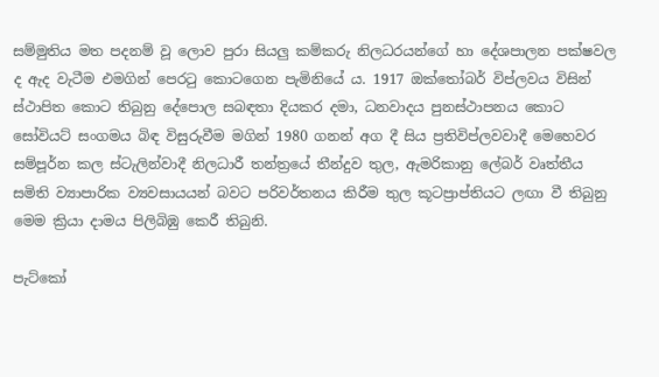සම්මුතිය මත පදනම් වූ ලොව පුරා සියලු කම්කරු නිලධරයන්ගේ හා දේශපාලන පක්ෂවල ද ඇද වැටීම එමගින් පෙරටු කොටගෙන පැමිනියේ ය. 1917 ඔක්තෝබර් විප්ලවය විසින් ස්ථාපිත කොට තිබුනු දේපොල සබඳතා දියකර දමා, ධනවාදය පුනස්ථාපනය කොට සෝවියට් සංගමය බිඳ විසුරුවීම මගින් 1980 ගනන් අග දී සිය ප්‍රතිවිප්ලවවාදී මෙහෙවර සම්පූර්න කල ස්ටැලින්වාදී නිලධාරී තන්ත්‍රයේ තීන්දුව තුල, ඇමරිකානු ලේබර් වෘත්තීය සමිති ව්‍යාපාරික ව්‍යවසායයන් බවට පරිවර්තනය කිරීම තුල කූටප්‍රාප්තියට ලඟා වී තිබුනු මෙම ක්‍රියා දාමය පිලිබිඹු කෙරී තිබුනි.

පැට්කෝ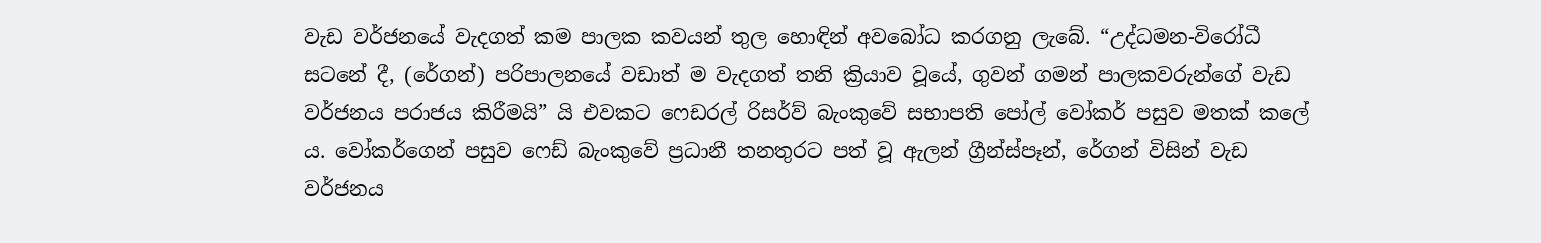වැඩ වර්ජනයේ වැදගත් කම පාලක කවයන් තුල හොඳින් අවබෝධ කරගනු ලැබේ. “උද්ධමන-විරෝධී සටනේ දී, (රේගන්) පරිපාලනයේ වඩාත් ම වැදගත් තනි ක්‍රියාව වූයේ, ගුවන් ගමන් පාලකවරුන්ගේ වැඩ වර්ජනය පරාජය කිරීමයි” යි එවකට ෆෙඩරල් රිසර්ව් බැංකුවේ සභාපති පෝල් වෝකර් පසුව මතක් කලේ ය. වෝකර්ගෙන් පසුව ෆෙඩ් බැංකුවේ ප්‍රධානී තනතුරට පත් වූ ඇලන් ග්‍රීන්ස්පෑන්, රේගන් විසින් වැඩ වර්ජනය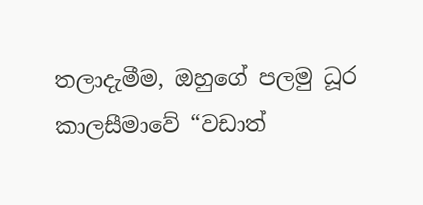තලාදැමීම, ඔහුගේ පලමු ධූර කාලසීමාවේ “වඩාත්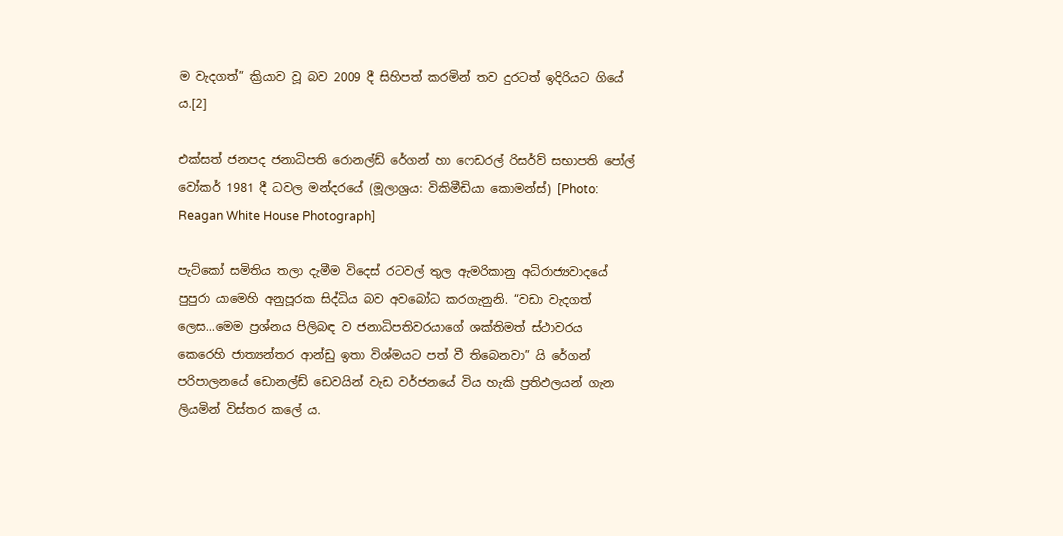ම වැදගත්” ක්‍රියාව වූ බව 2009 දී සිහිපත් කරමින් තව දුරටත් ඉදිරියට ගියේ ය.[2]

එක්සත් ජනපද ජනාධිපති රොනල්ඩ් රේගන් හා ෆෙඩරල් රිසර්ව් සභාපති පෝල් වෝකර් 1981 දී ධවල මන්දරයේ (මූලාශ්‍රය: විකිමීඩියා කොමන්ස්) [Photo: Reagan White House Photograph]

පැට්කෝ සමිතිය තලා දැමීම විදෙස් රටවල් තුල ඇමරිකානු අධිරාජ්‍යවාදයේ පුපුරා යාමෙහි අනුපූරක සිද්ධිය බව අවබෝධ කරගැනුනි. “වඩා වැදගත් ලෙස...මෙම ප්‍රශ්නය පිලිබඳ ව ජනාධිපතිවරයාගේ ශක්තිමත් ස්ථාවරය කෙරෙහි ජාත්‍යන්තර ආන්ඩු ඉතා විශ්මයට පත් වී තිබෙනවා” යි රේගන් පරිපාලනයේ ඩොනල්ඩ් ඩෙවයින් වැඩ වර්ජනයේ විය හැකි ප්‍රතිඵලයන් ගැන ලියමින් විස්තර කලේ ය.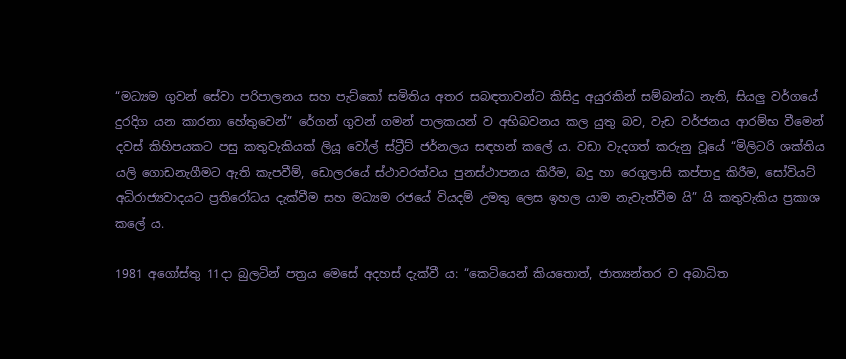“මධ්‍යම ගුවන් සේවා පරිපාලනය සහ පැට්කෝ සමිතිය අතර සබඳතාවන්ට කිසිදු අයුරකින් සම්බන්ධ නැති, සියලු වර්ගයේ දුරදිග යන කාරනා හේතුවෙන්” රේගන් ගුවන් ගමන් පාලකයන් ව අභිබවනය කල යුතු බව, වැඩ වර්ජනය ආරම්භ වීමෙන් දවස් කිහිපයකට පසු කතුවැකියක් ලියූ වෝල් ස්ට්‍රීට් ජර්නලය සඳහන් කලේ ය. වඩා වැදගත් කරුනු වූයේ “මිලිටරි ශක්තිය යලි ගොඩනැගීමට ඇති කැපවීම්, ඩොලරයේ ස්ථාවරත්වය පුනස්ථාපනය කිරීම, බදු හා රෙගුලාසි කප්පාදු කිරීම, සෝවියට් අධිරාජ්‍යවාදයට ප්‍රතිරෝධය දැක්වීම සහ මධ්‍යම රජයේ වියදම් උමතු ලෙස ඉහල යාම නැවැත්වීම යි” යි කතුවැකිය ප්‍රකාශ කලේ ය.

1981 අගෝස්තු 11දා බුලටින් පත්‍රය මෙසේ අදහස් දැක්වී ය: “කෙටියෙන් කියතොත්, ජාත්‍යන්තර ව අබාධිත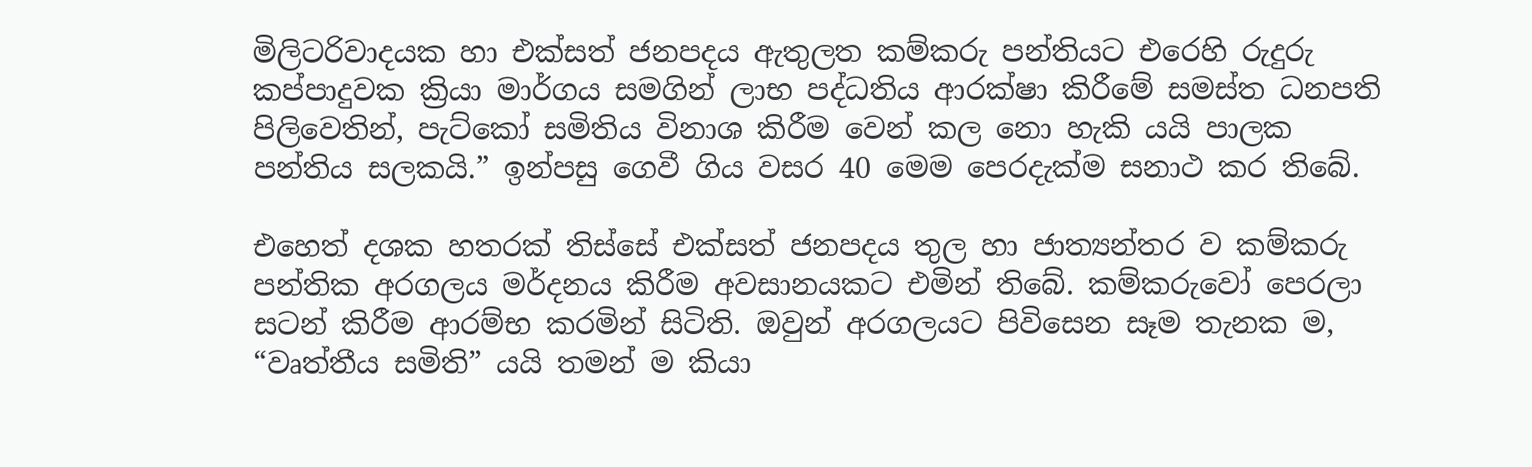මිලිටරිවාදයක හා එක්සත් ජනපදය ඇතුලත කම්කරු පන්තියට එරෙහි රුදුරු කප්පාදුවක ක්‍රියා මාර්ගය සමගින් ලාභ පද්ධතිය ආරක්ෂා කිරීමේ සමස්ත ධනපති පිලිවෙතින්, පැට්කෝ සමිතිය විනාශ කිරීම වෙන් කල නො හැකි යයි පාලක පන්තිය සලකයි.” ඉන්පසු ගෙවී ගිය වසර 40 මෙම පෙරදැක්ම සනාථ කර තිබේ.

එහෙත් දශක හතරක් තිස්සේ එක්සත් ජනපදය තුල හා ජාත්‍යන්තර ව කම්කරු පන්තික අරගලය මර්දනය කිරීම අවසානයකට එමින් තිබේ. කම්කරුවෝ පෙරලා සටන් කිරීම ආරම්භ කරමින් සිටිති. ඔවුන් අරගලයට පිවිසෙන සෑම තැනක ම, “වෘත්තීය සමිති” යයි තමන් ම කියා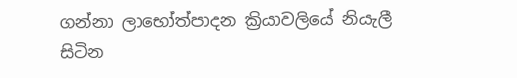ගන්නා ලාභෝත්පාදන ක්‍රියාවලියේ නියැලී සිටින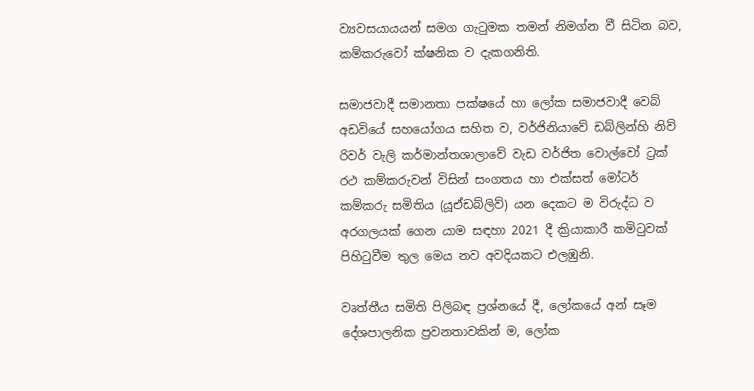ව්‍යවසයායයන් සමග ගැටුමක තමන් නිමග්න වී සිටින බව, කම්කරුවෝ ක්ෂනික ව දැකගනිති.

සමාජවාදී සමානතා පක්ෂයේ හා ලෝක සමාජවාදී වෙබ් අඩවියේ සහයෝගය සහිත ව, වර්ජිනියාවේ ඩබ්ලින්හි නිව් රිවර් වැලි කර්මාන්තශාලාවේ වැඩ වර්ජිත වොල්වෝ ට්‍රක් රථ කම්කරුවන් විසින් සංගතය හා එක්සත් මෝටර් කම්කරු සමිතිය (යූඒඩබ්ලිව්) යන දෙකට ම විරුද්ධ ව අරගලයක් ගෙන යාම සඳහා 2021 දී ක්‍රියාකාරී කමිටුවක් පිහිටුවීම තුල මෙය නව අවදියකට එලඹුනි.

වෘත්තීය සමිති පිලිබඳ ප්‍රශ්නයේ දී, ලෝකයේ අන් සෑම දේශපාලනික ප්‍රවනතාවකින් ම, ලෝක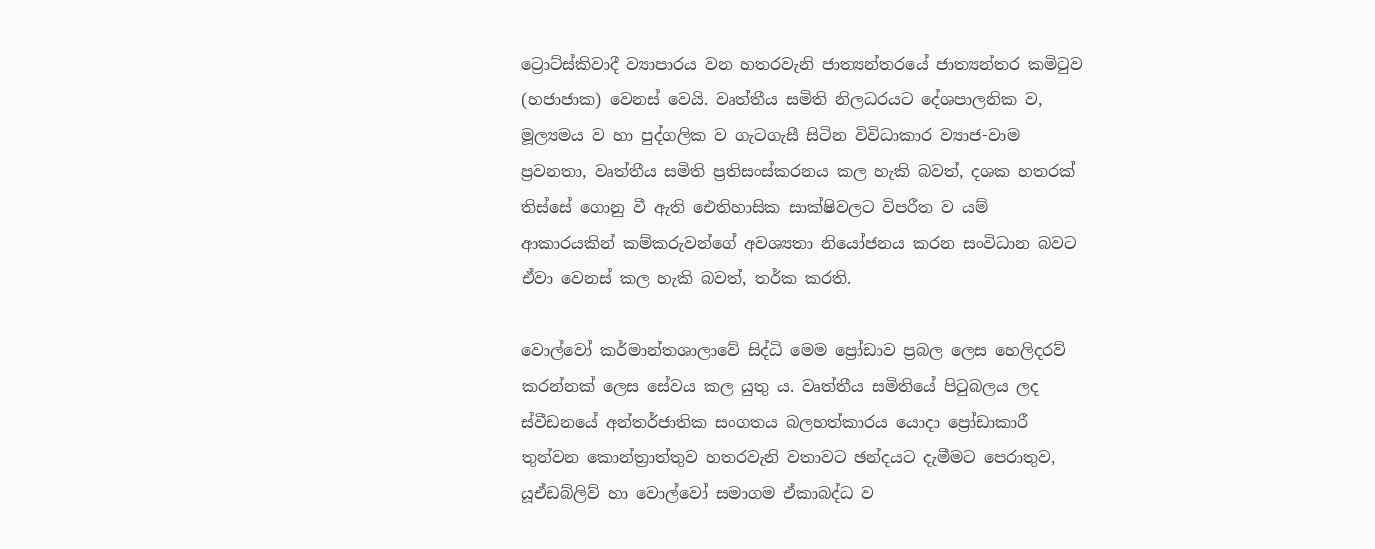ට්‍රොට්ස්කිවාදී ව්‍යාපාරය වන හතරවැනි ජාත්‍යන්තරයේ ජාත්‍යන්තර කමිටුව (හජාජාක) වෙනස් වෙයි. වෘත්තීය සමිති නිලධරයට දේශපාලනික ව, මූල්‍යමය ව හා පුද්ගලික ව ගැටගැසී සිටින විවිධාකාර ව්‍යාජ-වාම ප්‍රවනතා, වෘත්තීය සමිති ප්‍රතිසංස්කරනය කල හැකි බවත්, දශක හතරක් තිස්සේ ගොනු වී ඇති ඓතිහාසික සාක්ෂිවලට විපරීත ව යම් ආකාරයකින් කම්කරුවන්ගේ අවශ්‍යතා නියෝජනය කරන සංවිධාන බවට ඒවා වෙනස් කල හැකි බවත්, තර්ක කරති.

වොල්වෝ කර්මාන්තශාලාවේ සිද්ධි මෙම ප්‍රෝඩාව ප්‍රබල ලෙස හෙලිදරව් කරන්නක් ලෙස සේවය කල යුතු ය. වෘත්තීය සමිතියේ පිටුබලය ලද ස්වීඩනයේ අන්තර්ජාතික සංගතය බලහත්කාරය යොදා ප්‍රෝඩාකාරී තුන්වන කොන්ත්‍රාත්තුව හතරවැනි වතාවට ඡන්දයට දැමීමට පෙරාතුව, යූඒඩබ්ලිව් හා වොල්වෝ සමාගම ඒකාබද්ධ ව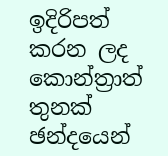ඉදිරිපත් කරන ලද කොන්ත්‍රාත් තුනක් ඡන්දයෙන්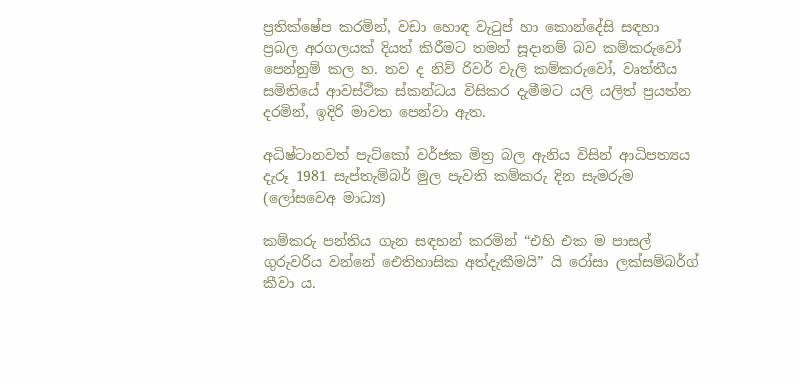ප්‍රතික්ෂේප කරමින්, වඩා හොඳ වැටුප් හා කොන්දේසි සඳහා ප්‍රබල අරගලයක් දියත් කිරීමට තමන් සූදානම් බව කම්කරුවෝ පෙන්නුම් කල හ. තව ද නිව් රිවර් වැලි කම්කරුවෝ, වෘත්තීය සමිතියේ ආවස්ථික ස්කන්ධය විසිකර දැමීමට යලි යලිත් ප්‍රයත්න දරමින්, ඉදිරි මාවත පෙන්වා ඇත.

අධිෂ්ටානවත් පැට්කෝ වර්ජක මිත්‍ර බල ඇනිය විසින් ආධිපත්‍යය දැරූ 1981 සැප්තැම්බර් මුල පැවති කම්කරු දින සැමරුම (ලෝසවෙඅ මාධ්‍ය)

කම්කරු පන්තිය ගැන සඳහන් කරමින් “එහි එක ම පාසල් ගුරුවරිය වන්නේ ඓතිහාසික අත්දැකීමයි” යි රෝසා ලක්සම්බර්ග් කීවා ය.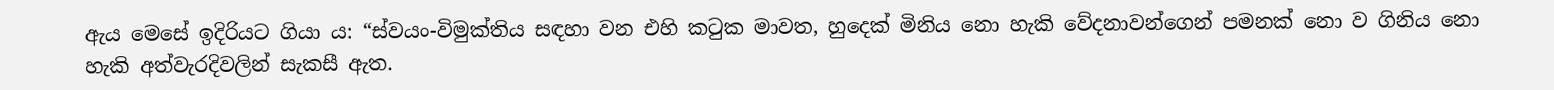ඇය මෙසේ ඉදිරියට ගියා ය: “ස්වයං-විමුක්තිය සඳහා වන එහි කටුක මාවත, හුදෙක් මිනිය නො හැකි වේදනාවන්ගෙන් පමනක් නො ව ගිනිය නො හැකි අත්වැරදිවලින් සැකසී ඇත.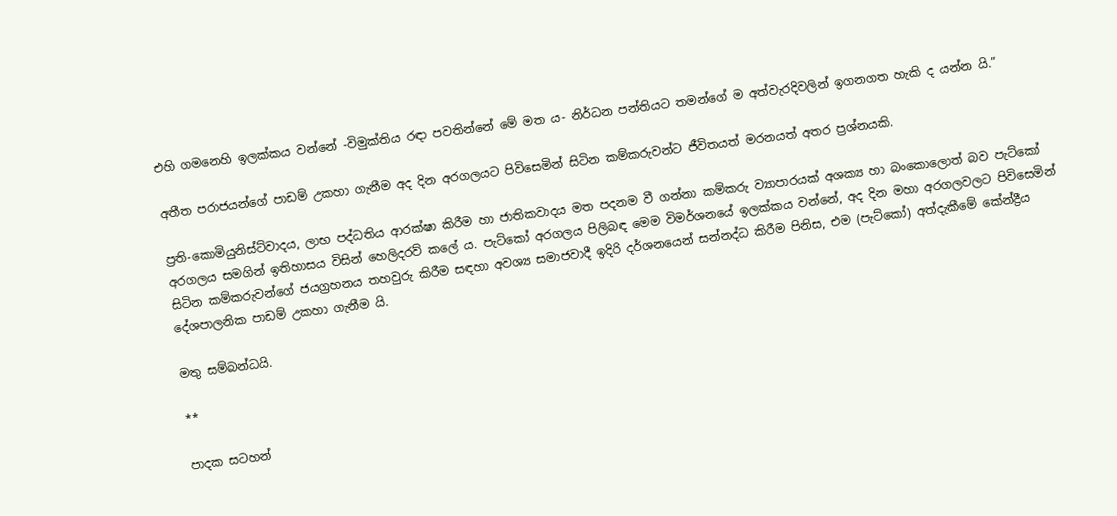එහි ගමනෙහි ඉලක්කය වන්නේ -විමුක්තිය රඳා පවතින්නේ මේ මත ය- නිර්ධන පන්තියට තමන්ගේ ම අත්වැරදිවලින් ඉගනගත හැකි ද යන්න යි.”

අතීත පරාජයන්ගේ පාඩම් උකහා ගැනීම අද දින අරගලයට පිවිසෙමින් සිටින කම්කරුවන්ට ජීවිතයත් මරනයත් අතර ප්‍රශ්නයකි.

ප්‍රති-කොමියුනිස්ට්වාදය, ලාභ පද්ධතිය ආරක්ෂා කිරීම හා ජාතිකවාදය මත පදනම වී ගන්නා කම්කරු ව්‍යාපාරයක් අශක්‍ය හා බංකොලොත් බව පැට්කෝ අරගලය සමගින් ඉතිහාසය විසින් හෙලිදරව් කලේ ය. පැට්කෝ අරගලය පිලිබඳ මෙම විමර්ශනයේ ඉලක්කය වන්නේ, අද දින මහා අරගලවලට පිවිසෙමින් සිටින කම්කරුවන්ගේ ජයග්‍රහනය තහවුරු කිරීම සඳහා අවශ්‍ය සමාජවාදී ඉදිරි දර්ශනයෙන් සන්නද්ධ කිරීම පිනිස, එම (පැට්කෝ) අත්දැකීමේ කේන්ද්‍රීය දේශපාලනික පාඩම් උකහා ගැනීම යි.

මතු සම්බන්ධයි.

**

පාදක සටහන්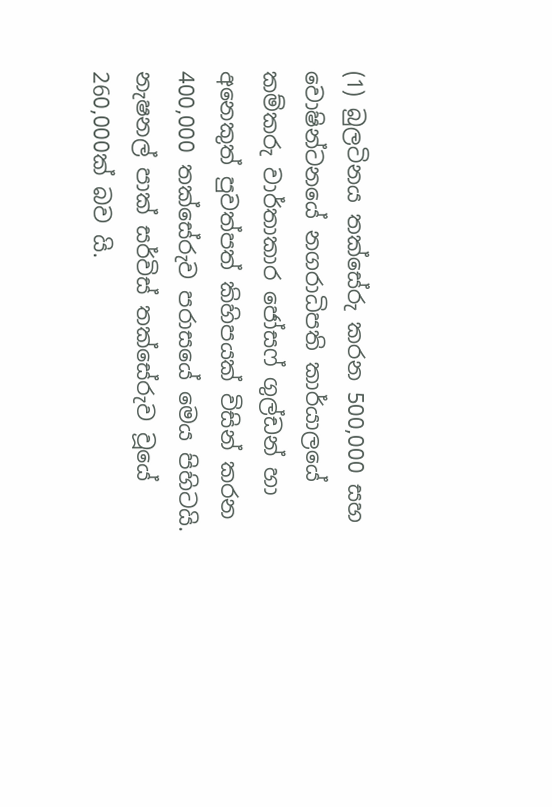(1) බුලටිනය තක්සේරු කරන 500,000 සහ වොෂින්ටනයේ නගරාධිපති කාර්යාලයේ කම්කරු වාර්තාකාර ජෝසෆ් ගුල්ඩන් හා අනෙකුත් පුවත්පත් කිහිපයක් විසින් කරන 400,000 තක්සේරුව පරාසයේ මෙය පිහිටයි. නැෂනල් පාක් සර්විස් තක්සේරුව වූයේ 260,000ක් බව යි.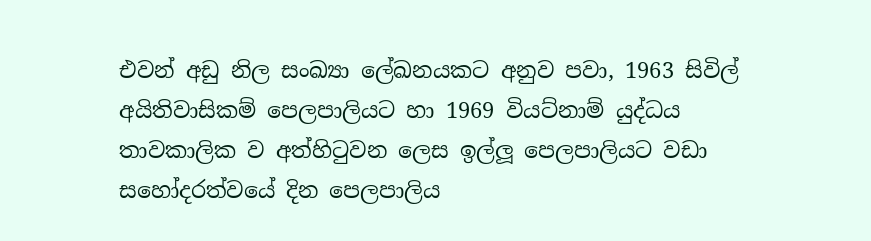එවන් අඩු නිල සංඛ්‍යා ලේඛනයකට අනුව පවා, 1963 සිවිල් අයිතිවාසිකම් පෙලපාලියට හා 1969 වියට්නාම් යුද්ධය තාවකාලික ව අත්හිටුවන ලෙස ඉල්ලූ පෙලපාලියට වඩා සහෝදරත්වයේ දින පෙලපාලිය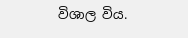විශාල විය.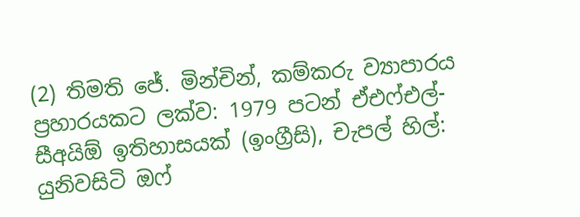(2) තිමති ජේ. මින්චින්, කම්කරු ව්‍යාපාරය ප්‍රහාරයකට ලක්ව: 1979 පටන් ඒඑෆ්එල්-සීඅයිඕ ඉතිහාසයක් (ඉංග්‍රීසි), චැපල් හිල්: යුනිවසිටි ඔෆ්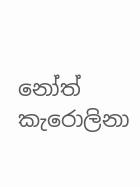නෝත් කැරොලිනා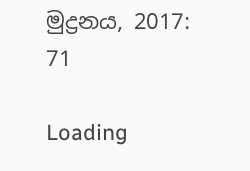මුද්‍රනය, 2017: 71

Loading